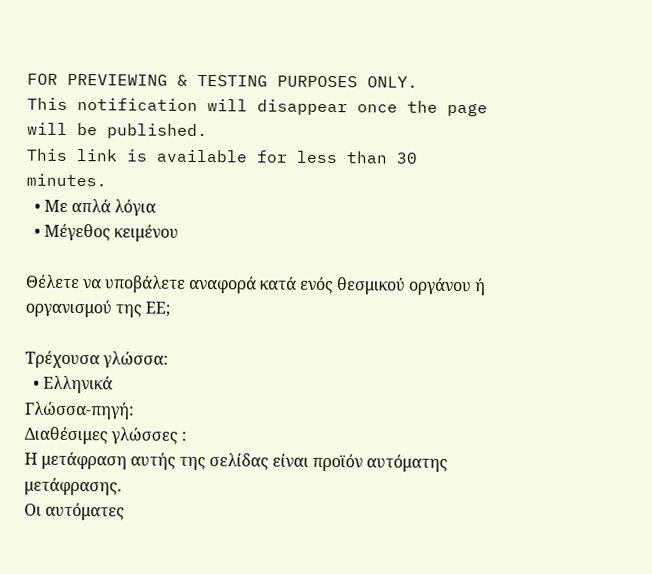FOR PREVIEWING & TESTING PURPOSES ONLY.
This notification will disappear once the page will be published.
This link is available for less than 30 minutes.
  • Με απλά λόγια
  • Μέγεθος κειμένου

Θέλετε να υποβάλετε αναφορά κατά ενός θεσμικού οργάνου ή οργανισμού της ΕΕ;

Τρέχουσα γλώσσα:
  • Ελληνικά
Γλώσσα-πηγή:
Διαθέσιμες γλώσσες :
Η μετάφραση αυτής της σελίδας είναι προϊόν αυτόματης μετάφρασης.
Οι αυτόματες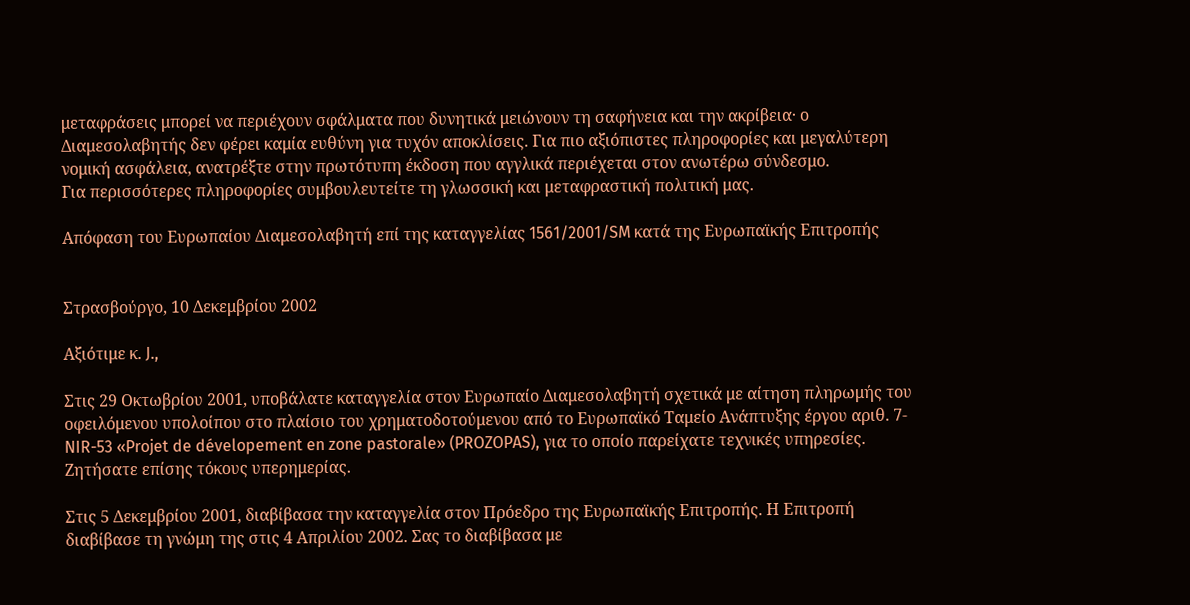μεταφράσεις μπορεί να περιέχουν σφάλματα που δυνητικά μειώνουν τη σαφήνεια και την ακρίβεια· ο Διαμεσολαβητής δεν φέρει καμία ευθύνη για τυχόν αποκλίσεις. Για πιο αξιόπιστες πληροφορίες και μεγαλύτερη νομική ασφάλεια, ανατρέξτε στην πρωτότυπη έκδοση που αγγλικά περιέχεται στον ανωτέρω σύνδεσμο.
Για περισσότερες πληροφορίες συμβουλευτείτε τη γλωσσική και μεταφραστική πολιτική μας.

Απόφαση του Ευρωπαίου Διαμεσολαβητή επί της καταγγελίας 1561/2001/SM κατά της Ευρωπαϊκής Επιτροπής


Στρασβούργο, 10 Δεκεμβρίου 2002

Αξιότιμε κ. J.,

Στις 29 Οκτωβρίου 2001, υποβάλατε καταγγελία στον Ευρωπαίο Διαμεσολαβητή σχετικά με αίτηση πληρωμής του οφειλόμενου υπολοίπου στο πλαίσιο του χρηματοδοτούμενου από το Ευρωπαϊκό Ταμείο Ανάπτυξης έργου αριθ. 7-NIR-53 «Projet de dévelopement en zone pastorale» (PROZOPAS), για το οποίο παρείχατε τεχνικές υπηρεσίες. Ζητήσατε επίσης τόκους υπερημερίας.

Στις 5 Δεκεμβρίου 2001, διαβίβασα την καταγγελία στον Πρόεδρο της Ευρωπαϊκής Επιτροπής. Η Επιτροπή διαβίβασε τη γνώμη της στις 4 Απριλίου 2002. Σας το διαβίβασα με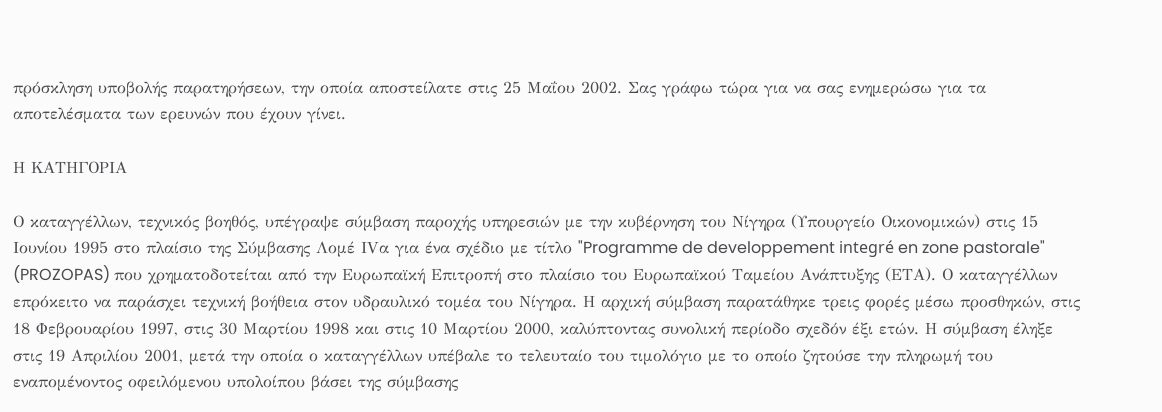πρόσκληση υποβολής παρατηρήσεων, την οποία αποστείλατε στις 25 Μαΐου 2002. Σας γράφω τώρα για να σας ενημερώσω για τα αποτελέσματα των ερευνών που έχουν γίνει.

Η ΚΑΤΗΓΟΡΙΑ

Ο καταγγέλλων, τεχνικός βοηθός, υπέγραψε σύμβαση παροχής υπηρεσιών με την κυβέρνηση του Νίγηρα (Υπουργείο Οικονομικών) στις 15 Ιουνίου 1995 στο πλαίσιο της Σύμβασης Λομέ IVα για ένα σχέδιο με τίτλο "Programme de developpement integré en zone pastorale" (PROZOPAS) που χρηματοδοτείται από την Ευρωπαϊκή Επιτροπή στο πλαίσιο του Ευρωπαϊκού Ταμείου Ανάπτυξης (ΕΤΑ). Ο καταγγέλλων επρόκειτο να παράσχει τεχνική βοήθεια στον υδραυλικό τομέα του Νίγηρα. Η αρχική σύμβαση παρατάθηκε τρεις φορές μέσω προσθηκών, στις 18 Φεβρουαρίου 1997, στις 30 Μαρτίου 1998 και στις 10 Μαρτίου 2000, καλύπτοντας συνολική περίοδο σχεδόν έξι ετών. Η σύμβαση έληξε στις 19 Απριλίου 2001, μετά την οποία ο καταγγέλλων υπέβαλε το τελευταίο του τιμολόγιο με το οποίο ζητούσε την πληρωμή του εναπομένοντος οφειλόμενου υπολοίπου βάσει της σύμβασης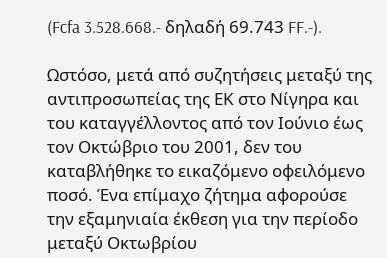(Fcfa 3.528.668.- δηλαδή 69.743 FF.-).

Ωστόσο, μετά από συζητήσεις μεταξύ της αντιπροσωπείας της ΕΚ στο Νίγηρα και του καταγγέλλοντος από τον Ιούνιο έως τον Οκτώβριο του 2001, δεν του καταβλήθηκε το εικαζόμενο οφειλόμενο ποσό. Ένα επίμαχο ζήτημα αφορούσε την εξαμηνιαία έκθεση για την περίοδο μεταξύ Οκτωβρίου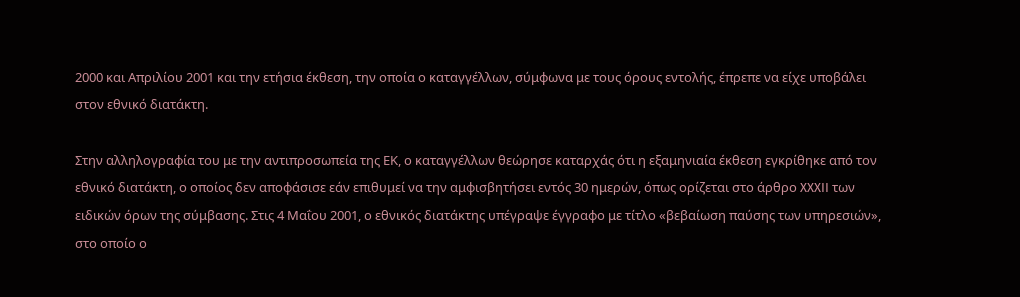2000 και Απριλίου 2001 και την ετήσια έκθεση, την οποία ο καταγγέλλων, σύμφωνα με τους όρους εντολής, έπρεπε να είχε υποβάλει στον εθνικό διατάκτη.

Στην αλληλογραφία του με την αντιπροσωπεία της ΕΚ, ο καταγγέλλων θεώρησε καταρχάς ότι η εξαμηνιαία έκθεση εγκρίθηκε από τον εθνικό διατάκτη, ο οποίος δεν αποφάσισε εάν επιθυμεί να την αμφισβητήσει εντός 30 ημερών, όπως ορίζεται στο άρθρο XXXII των ειδικών όρων της σύμβασης. Στις 4 Μαΐου 2001, ο εθνικός διατάκτης υπέγραψε έγγραφο με τίτλο «βεβαίωση παύσης των υπηρεσιών», στο οποίο ο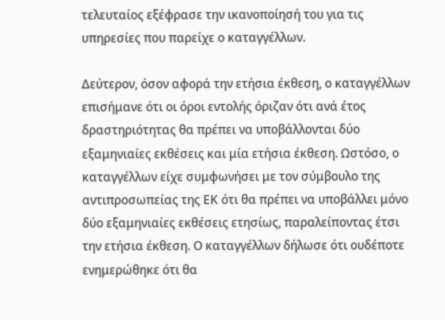τελευταίος εξέφρασε την ικανοποίησή του για τις υπηρεσίες που παρείχε ο καταγγέλλων.

Δεύτερον, όσον αφορά την ετήσια έκθεση, ο καταγγέλλων επισήμανε ότι οι όροι εντολής όριζαν ότι ανά έτος δραστηριότητας θα πρέπει να υποβάλλονται δύο εξαμηνιαίες εκθέσεις και μία ετήσια έκθεση. Ωστόσο, ο καταγγέλλων είχε συμφωνήσει με τον σύμβουλο της αντιπροσωπείας της ΕΚ ότι θα πρέπει να υποβάλλει μόνο δύο εξαμηνιαίες εκθέσεις ετησίως, παραλείποντας έτσι την ετήσια έκθεση. Ο καταγγέλλων δήλωσε ότι ουδέποτε ενημερώθηκε ότι θα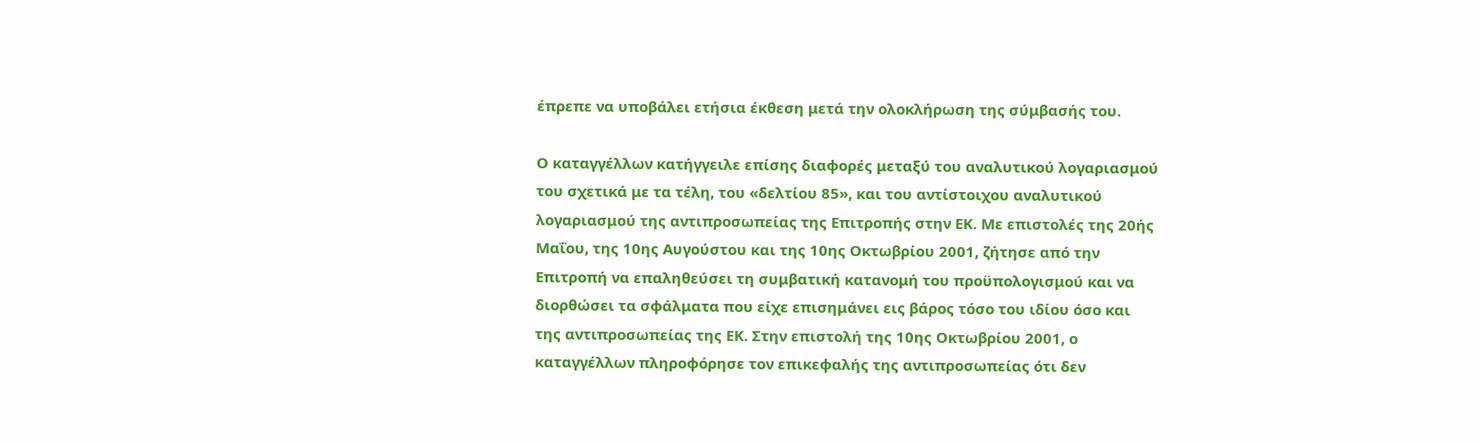έπρεπε να υποβάλει ετήσια έκθεση μετά την ολοκλήρωση της σύμβασής του.

Ο καταγγέλλων κατήγγειλε επίσης διαφορές μεταξύ του αναλυτικού λογαριασμού του σχετικά με τα τέλη, του «δελτίου 85», και του αντίστοιχου αναλυτικού λογαριασμού της αντιπροσωπείας της Επιτροπής στην ΕΚ. Με επιστολές της 20ής Μαΐου, της 10ης Αυγούστου και της 10ης Οκτωβρίου 2001, ζήτησε από την Επιτροπή να επαληθεύσει τη συμβατική κατανομή του προϋπολογισμού και να διορθώσει τα σφάλματα που είχε επισημάνει εις βάρος τόσο του ιδίου όσο και της αντιπροσωπείας της ΕΚ. Στην επιστολή της 10ης Οκτωβρίου 2001, ο καταγγέλλων πληροφόρησε τον επικεφαλής της αντιπροσωπείας ότι δεν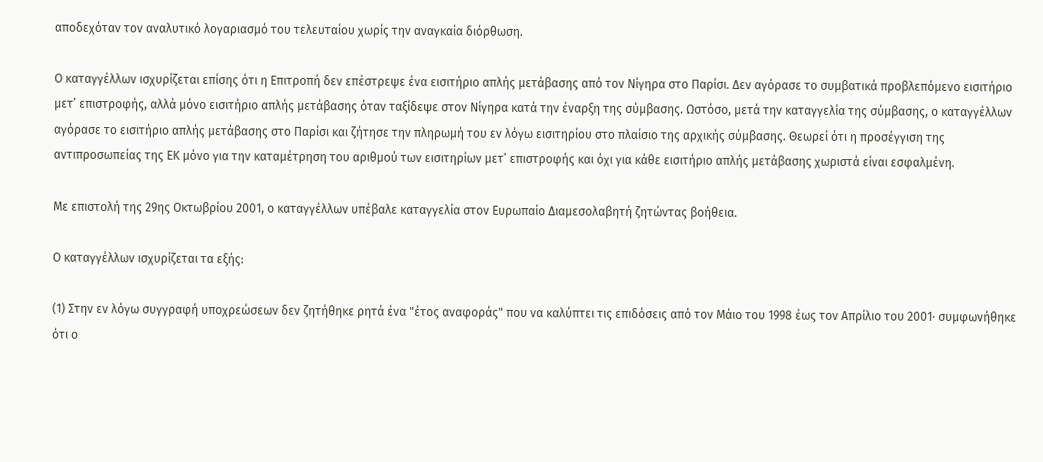αποδεχόταν τον αναλυτικό λογαριασμό του τελευταίου χωρίς την αναγκαία διόρθωση.

Ο καταγγέλλων ισχυρίζεται επίσης ότι η Επιτροπή δεν επέστρεψε ένα εισιτήριο απλής μετάβασης από τον Νίγηρα στο Παρίσι. Δεν αγόρασε το συμβατικά προβλεπόμενο εισιτήριο μετ’ επιστροφής, αλλά μόνο εισιτήριο απλής μετάβασης όταν ταξίδεψε στον Νίγηρα κατά την έναρξη της σύμβασης. Ωστόσο, μετά την καταγγελία της σύμβασης, ο καταγγέλλων αγόρασε το εισιτήριο απλής μετάβασης στο Παρίσι και ζήτησε την πληρωμή του εν λόγω εισιτηρίου στο πλαίσιο της αρχικής σύμβασης. Θεωρεί ότι η προσέγγιση της αντιπροσωπείας της ΕΚ μόνο για την καταμέτρηση του αριθμού των εισιτηρίων μετ’ επιστροφής και όχι για κάθε εισιτήριο απλής μετάβασης χωριστά είναι εσφαλμένη.

Με επιστολή της 29ης Οκτωβρίου 2001, ο καταγγέλλων υπέβαλε καταγγελία στον Ευρωπαίο Διαμεσολαβητή ζητώντας βοήθεια.

Ο καταγγέλλων ισχυρίζεται τα εξής:

(1) Στην εν λόγω συγγραφή υποχρεώσεων δεν ζητήθηκε ρητά ένα "έτος αναφοράς" που να καλύπτει τις επιδόσεις από τον Μάιο του 1998 έως τον Απρίλιο του 2001· συμφωνήθηκε ότι ο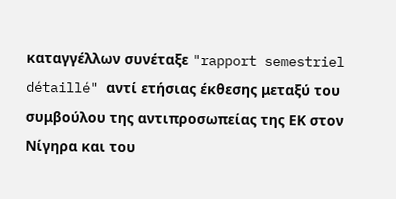καταγγέλλων συνέταξε "rapport semestriel détaillé" αντί ετήσιας έκθεσης μεταξύ του συμβούλου της αντιπροσωπείας της ΕΚ στον Νίγηρα και του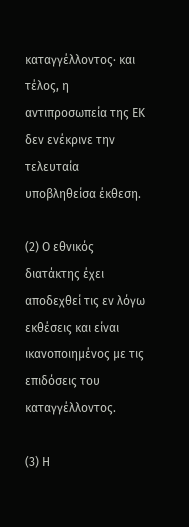καταγγέλλοντος· και τέλος, η αντιπροσωπεία της ΕΚ δεν ενέκρινε την τελευταία υποβληθείσα έκθεση.

(2) Ο εθνικός διατάκτης έχει αποδεχθεί τις εν λόγω εκθέσεις και είναι ικανοποιημένος με τις επιδόσεις του καταγγέλλοντος.

(3) Η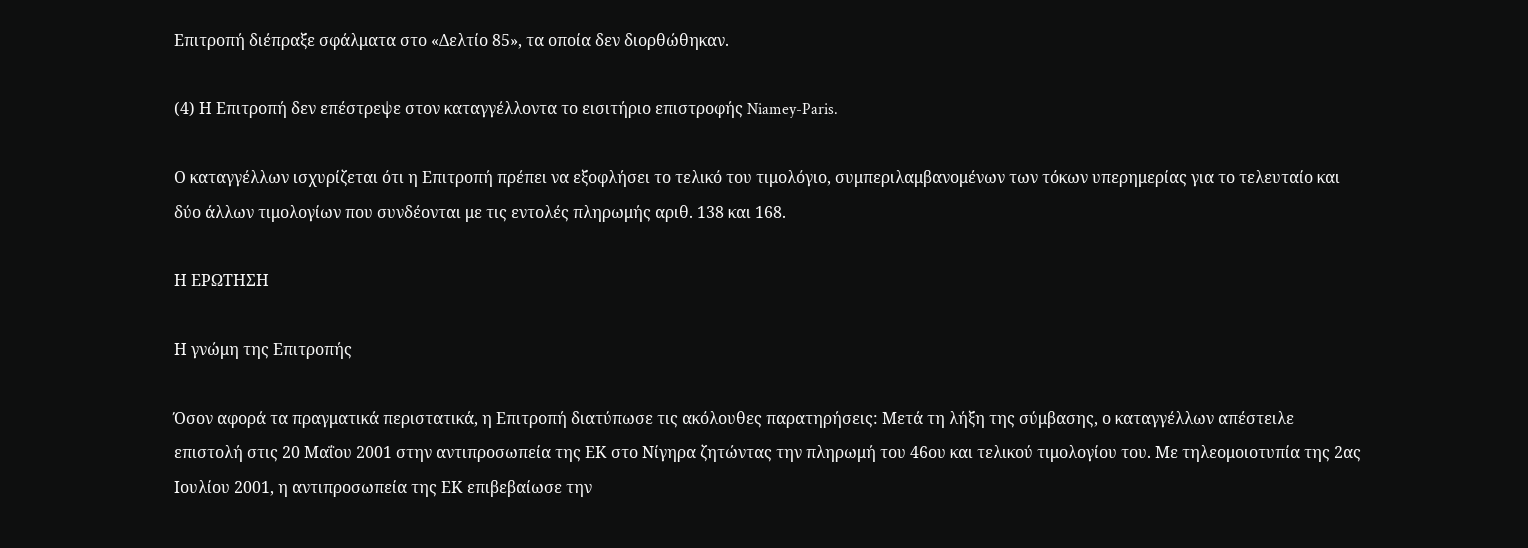Επιτροπή διέπραξε σφάλματα στο «Δελτίο 85», τα οποία δεν διορθώθηκαν.

(4) Η Επιτροπή δεν επέστρεψε στον καταγγέλλοντα το εισιτήριο επιστροφής Niamey-Paris.

Ο καταγγέλλων ισχυρίζεται ότι η Επιτροπή πρέπει να εξοφλήσει το τελικό του τιμολόγιο, συμπεριλαμβανομένων των τόκων υπερημερίας για το τελευταίο και δύο άλλων τιμολογίων που συνδέονται με τις εντολές πληρωμής αριθ. 138 και 168.

Η ΕΡΩΤΗΣΗ

Η γνώμη της Επιτροπής

Όσον αφορά τα πραγματικά περιστατικά, η Επιτροπή διατύπωσε τις ακόλουθες παρατηρήσεις: Μετά τη λήξη της σύμβασης, ο καταγγέλλων απέστειλε επιστολή στις 20 Μαΐου 2001 στην αντιπροσωπεία της ΕΚ στο Νίγηρα ζητώντας την πληρωμή του 46ου και τελικού τιμολογίου του. Με τηλεομοιοτυπία της 2ας Ιουλίου 2001, η αντιπροσωπεία της ΕΚ επιβεβαίωσε την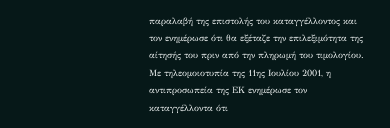παραλαβή της επιστολής του καταγγέλλοντος και τον ενημέρωσε ότι θα εξέταζε την επιλεξιμότητα της αίτησής του πριν από την πληρωμή του τιμολογίου. Με τηλεομοιοτυπία της 11ης Ιουλίου 2001, η αντιπροσωπεία της ΕΚ ενημέρωσε τον καταγγέλλοντα ότι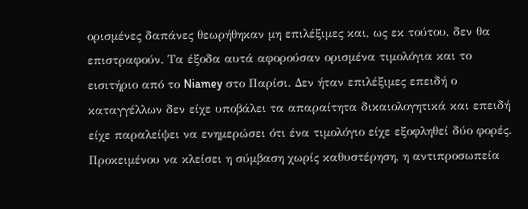ορισμένες δαπάνες θεωρήθηκαν μη επιλέξιμες και, ως εκ τούτου, δεν θα επιστραφούν. Τα έξοδα αυτά αφορούσαν ορισμένα τιμολόγια και το εισιτήριο από το Niamey στο Παρίσι. Δεν ήταν επιλέξιμες επειδή ο καταγγέλλων δεν είχε υποβάλει τα απαραίτητα δικαιολογητικά και επειδή είχε παραλείψει να ενημερώσει ότι ένα τιμολόγιο είχε εξοφληθεί δύο φορές. Προκειμένου να κλείσει η σύμβαση χωρίς καθυστέρηση, η αντιπροσωπεία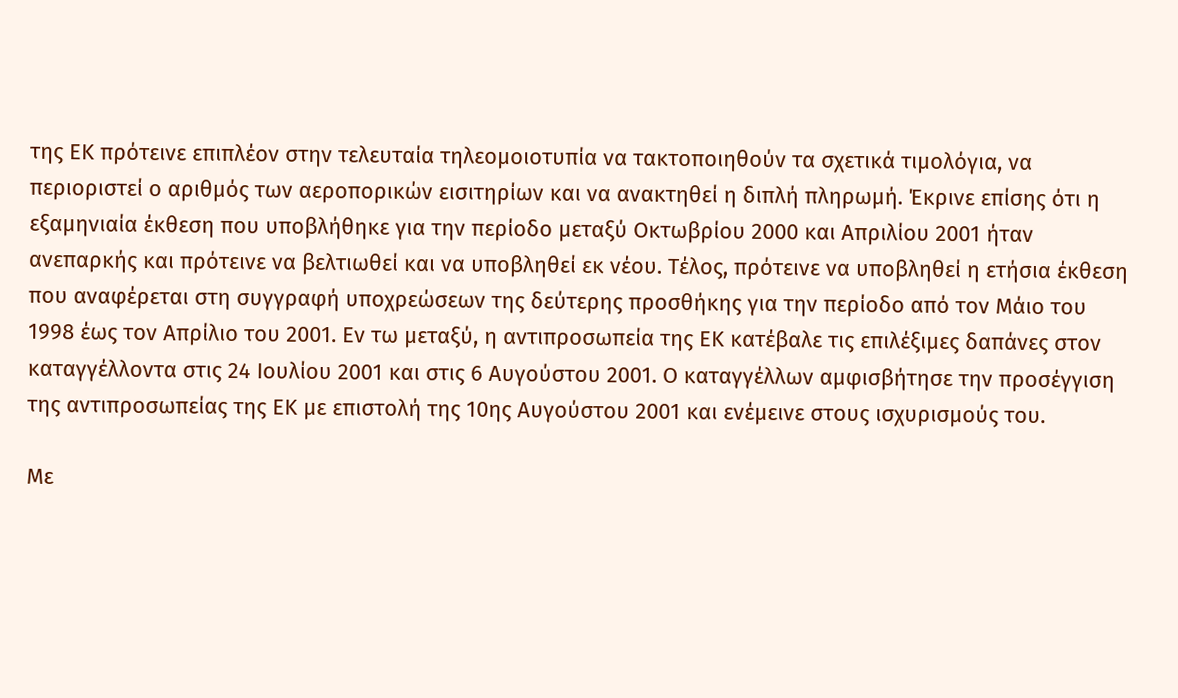της ΕΚ πρότεινε επιπλέον στην τελευταία τηλεομοιοτυπία να τακτοποιηθούν τα σχετικά τιμολόγια, να περιοριστεί ο αριθμός των αεροπορικών εισιτηρίων και να ανακτηθεί η διπλή πληρωμή. Έκρινε επίσης ότι η εξαμηνιαία έκθεση που υποβλήθηκε για την περίοδο μεταξύ Οκτωβρίου 2000 και Απριλίου 2001 ήταν ανεπαρκής και πρότεινε να βελτιωθεί και να υποβληθεί εκ νέου. Τέλος, πρότεινε να υποβληθεί η ετήσια έκθεση που αναφέρεται στη συγγραφή υποχρεώσεων της δεύτερης προσθήκης για την περίοδο από τον Μάιο του 1998 έως τον Απρίλιο του 2001. Εν τω μεταξύ, η αντιπροσωπεία της ΕΚ κατέβαλε τις επιλέξιμες δαπάνες στον καταγγέλλοντα στις 24 Ιουλίου 2001 και στις 6 Αυγούστου 2001. Ο καταγγέλλων αμφισβήτησε την προσέγγιση της αντιπροσωπείας της ΕΚ με επιστολή της 10ης Αυγούστου 2001 και ενέμεινε στους ισχυρισμούς του.

Με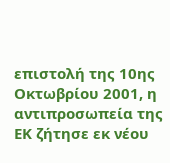επιστολή της 10ης Οκτωβρίου 2001, η αντιπροσωπεία της ΕΚ ζήτησε εκ νέου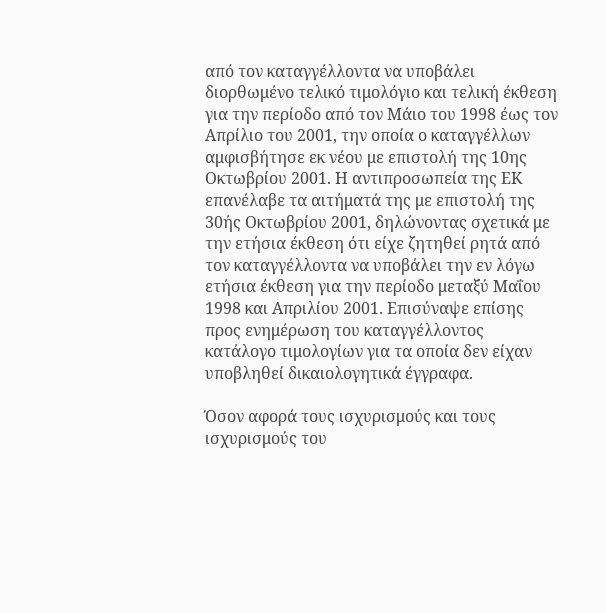από τον καταγγέλλοντα να υποβάλει διορθωμένο τελικό τιμολόγιο και τελική έκθεση για την περίοδο από τον Μάιο του 1998 έως τον Απρίλιο του 2001, την οποία ο καταγγέλλων αμφισβήτησε εκ νέου με επιστολή της 10ης Οκτωβρίου 2001. Η αντιπροσωπεία της ΕΚ επανέλαβε τα αιτήματά της με επιστολή της 30ής Οκτωβρίου 2001, δηλώνοντας σχετικά με την ετήσια έκθεση ότι είχε ζητηθεί ρητά από τον καταγγέλλοντα να υποβάλει την εν λόγω ετήσια έκθεση για την περίοδο μεταξύ Μαΐου 1998 και Απριλίου 2001. Επισύναψε επίσης προς ενημέρωση του καταγγέλλοντος κατάλογο τιμολογίων για τα οποία δεν είχαν υποβληθεί δικαιολογητικά έγγραφα.

Όσον αφορά τους ισχυρισμούς και τους ισχυρισμούς του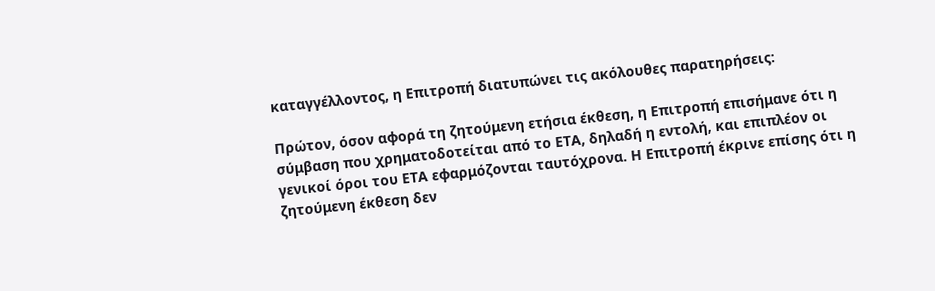καταγγέλλοντος, η Επιτροπή διατυπώνει τις ακόλουθες παρατηρήσεις:

Πρώτον, όσον αφορά τη ζητούμενη ετήσια έκθεση, η Επιτροπή επισήμανε ότι η σύμβαση που χρηματοδοτείται από το ΕΤΑ, δηλαδή η εντολή, και επιπλέον οι γενικοί όροι του ΕΤΑ εφαρμόζονται ταυτόχρονα. Η Επιτροπή έκρινε επίσης ότι η ζητούμενη έκθεση δεν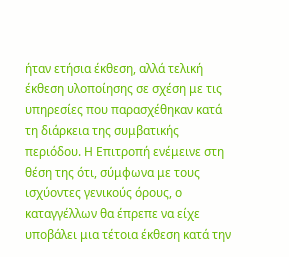ήταν ετήσια έκθεση, αλλά τελική έκθεση υλοποίησης σε σχέση με τις υπηρεσίες που παρασχέθηκαν κατά τη διάρκεια της συμβατικής περιόδου. Η Επιτροπή ενέμεινε στη θέση της ότι, σύμφωνα με τους ισχύοντες γενικούς όρους, ο καταγγέλλων θα έπρεπε να είχε υποβάλει μια τέτοια έκθεση κατά την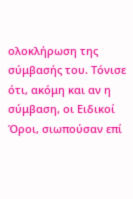ολοκλήρωση της σύμβασής του. Τόνισε ότι, ακόμη και αν η σύμβαση, οι Ειδικοί Όροι, σιωπούσαν επί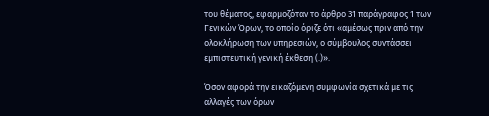του θέματος, εφαρμοζόταν το άρθρο 31 παράγραφος 1 των Γενικών Όρων, το οποίο όριζε ότι «αμέσως πριν από την ολοκλήρωση των υπηρεσιών, ο σύμβουλος συντάσσει εμπιστευτική γενική έκθεση (.)».

Όσον αφορά την εικαζόμενη συμφωνία σχετικά με τις αλλαγές των όρων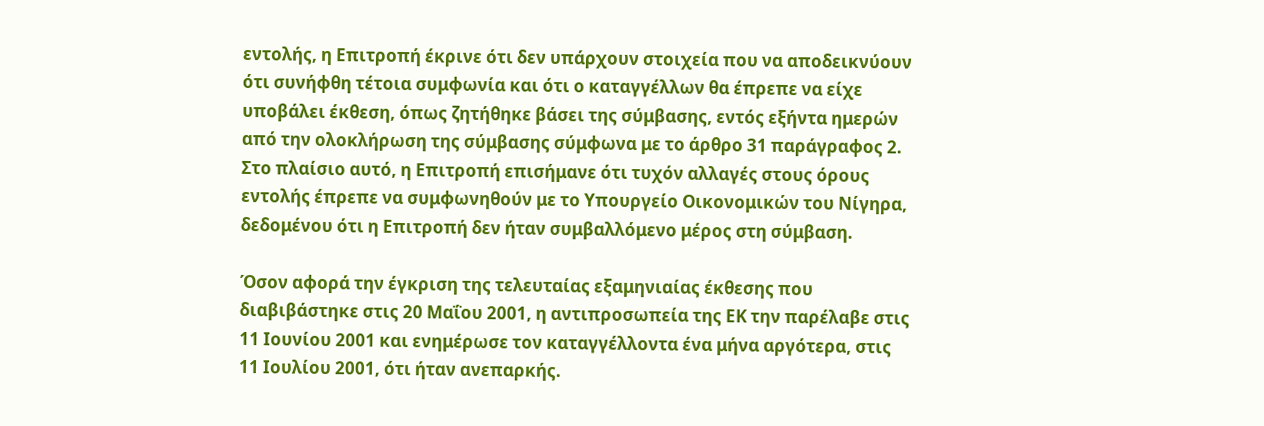εντολής, η Επιτροπή έκρινε ότι δεν υπάρχουν στοιχεία που να αποδεικνύουν ότι συνήφθη τέτοια συμφωνία και ότι ο καταγγέλλων θα έπρεπε να είχε υποβάλει έκθεση, όπως ζητήθηκε βάσει της σύμβασης, εντός εξήντα ημερών από την ολοκλήρωση της σύμβασης σύμφωνα με το άρθρο 31 παράγραφος 2. Στο πλαίσιο αυτό, η Επιτροπή επισήμανε ότι τυχόν αλλαγές στους όρους εντολής έπρεπε να συμφωνηθούν με το Υπουργείο Οικονομικών του Νίγηρα, δεδομένου ότι η Επιτροπή δεν ήταν συμβαλλόμενο μέρος στη σύμβαση.

Όσον αφορά την έγκριση της τελευταίας εξαμηνιαίας έκθεσης που διαβιβάστηκε στις 20 Μαΐου 2001, η αντιπροσωπεία της ΕΚ την παρέλαβε στις 11 Ιουνίου 2001 και ενημέρωσε τον καταγγέλλοντα ένα μήνα αργότερα, στις 11 Ιουλίου 2001, ότι ήταν ανεπαρκής.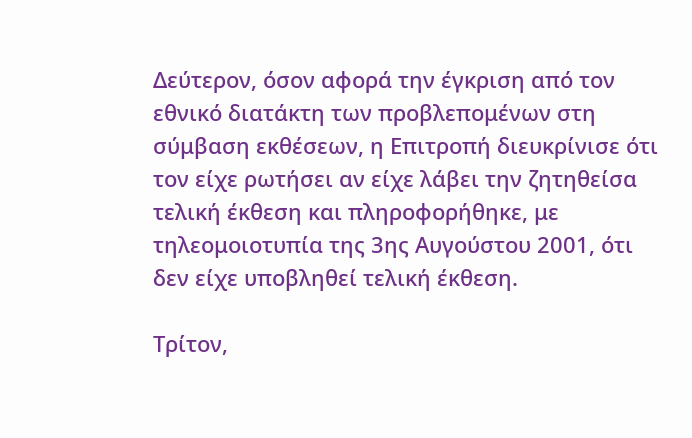Δεύτερον, όσον αφορά την έγκριση από τον εθνικό διατάκτη των προβλεπομένων στη σύμβαση εκθέσεων, η Επιτροπή διευκρίνισε ότι τον είχε ρωτήσει αν είχε λάβει την ζητηθείσα τελική έκθεση και πληροφορήθηκε, με τηλεομοιοτυπία της 3ης Αυγούστου 2001, ότι δεν είχε υποβληθεί τελική έκθεση.

Τρίτον,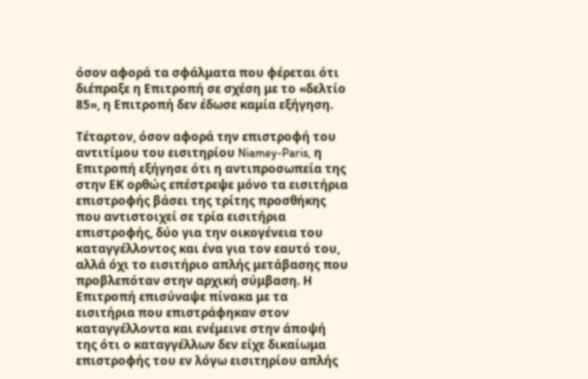όσον αφορά τα σφάλματα που φέρεται ότι διέπραξε η Επιτροπή σε σχέση με το «δελτίο 85», η Επιτροπή δεν έδωσε καμία εξήγηση.

Τέταρτον, όσον αφορά την επιστροφή του αντιτίμου του εισιτηρίου Niamey-Paris, η Επιτροπή εξήγησε ότι η αντιπροσωπεία της στην ΕΚ ορθώς επέστρεψε μόνο τα εισιτήρια επιστροφής βάσει της τρίτης προσθήκης που αντιστοιχεί σε τρία εισιτήρια επιστροφής, δύο για την οικογένεια του καταγγέλλοντος και ένα για τον εαυτό του, αλλά όχι το εισιτήριο απλής μετάβασης που προβλεπόταν στην αρχική σύμβαση. Η Επιτροπή επισύναψε πίνακα με τα εισιτήρια που επιστράφηκαν στον καταγγέλλοντα και ενέμεινε στην άποψή της ότι ο καταγγέλλων δεν είχε δικαίωμα επιστροφής του εν λόγω εισιτηρίου απλής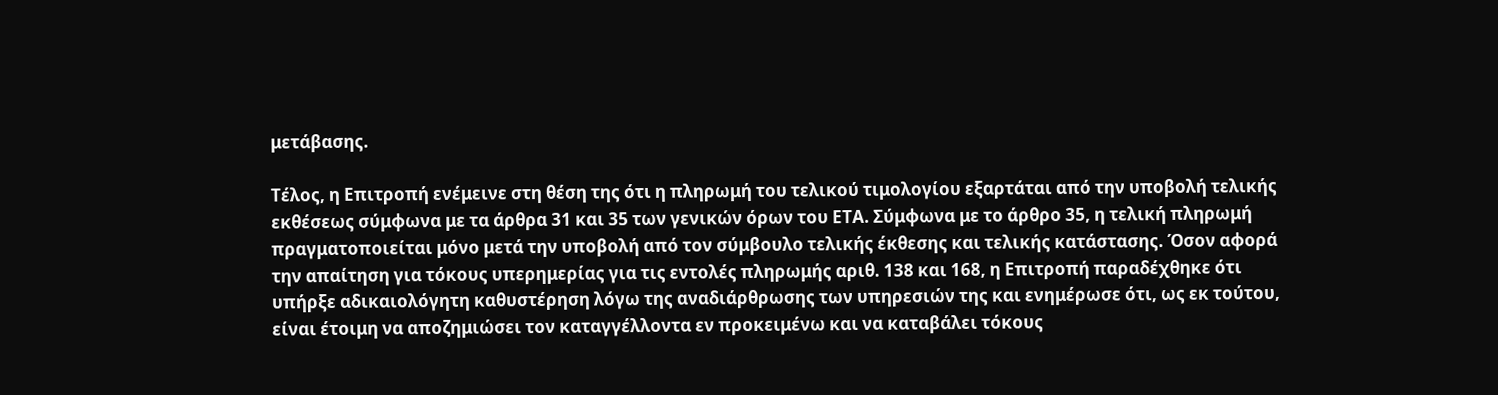μετάβασης.

Τέλος, η Επιτροπή ενέμεινε στη θέση της ότι η πληρωμή του τελικού τιμολογίου εξαρτάται από την υποβολή τελικής εκθέσεως σύμφωνα με τα άρθρα 31 και 35 των γενικών όρων του ΕΤΑ. Σύμφωνα με το άρθρο 35, η τελική πληρωμή πραγματοποιείται μόνο μετά την υποβολή από τον σύμβουλο τελικής έκθεσης και τελικής κατάστασης. Όσον αφορά την απαίτηση για τόκους υπερημερίας για τις εντολές πληρωμής αριθ. 138 και 168, η Επιτροπή παραδέχθηκε ότι υπήρξε αδικαιολόγητη καθυστέρηση λόγω της αναδιάρθρωσης των υπηρεσιών της και ενημέρωσε ότι, ως εκ τούτου, είναι έτοιμη να αποζημιώσει τον καταγγέλλοντα εν προκειμένω και να καταβάλει τόκους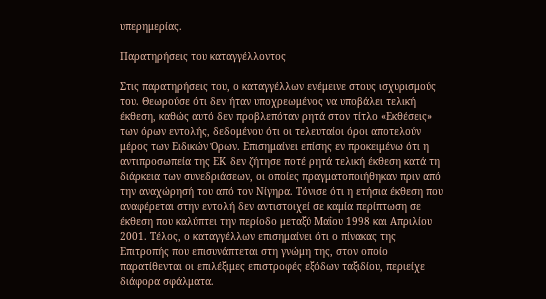υπερημερίας.

Παρατηρήσεις του καταγγέλλοντος

Στις παρατηρήσεις του, ο καταγγέλλων ενέμεινε στους ισχυρισμούς του. Θεωρούσε ότι δεν ήταν υποχρεωμένος να υποβάλει τελική έκθεση, καθώς αυτό δεν προβλεπόταν ρητά στον τίτλο «Εκθέσεις» των όρων εντολής, δεδομένου ότι οι τελευταίοι όροι αποτελούν μέρος των Ειδικών Όρων. Επισημαίνει επίσης εν προκειμένω ότι η αντιπροσωπεία της ΕΚ δεν ζήτησε ποτέ ρητά τελική έκθεση κατά τη διάρκεια των συνεδριάσεων, οι οποίες πραγματοποιήθηκαν πριν από την αναχώρησή του από τον Νίγηρα. Τόνισε ότι η ετήσια έκθεση που αναφέρεται στην εντολή δεν αντιστοιχεί σε καμία περίπτωση σε έκθεση που καλύπτει την περίοδο μεταξύ Μαΐου 1998 και Απριλίου 2001. Τέλος, ο καταγγέλλων επισημαίνει ότι ο πίνακας της Επιτροπής που επισυνάπτεται στη γνώμη της, στον οποίο παρατίθενται οι επιλέξιμες επιστροφές εξόδων ταξιδίου, περιείχε διάφορα σφάλματα.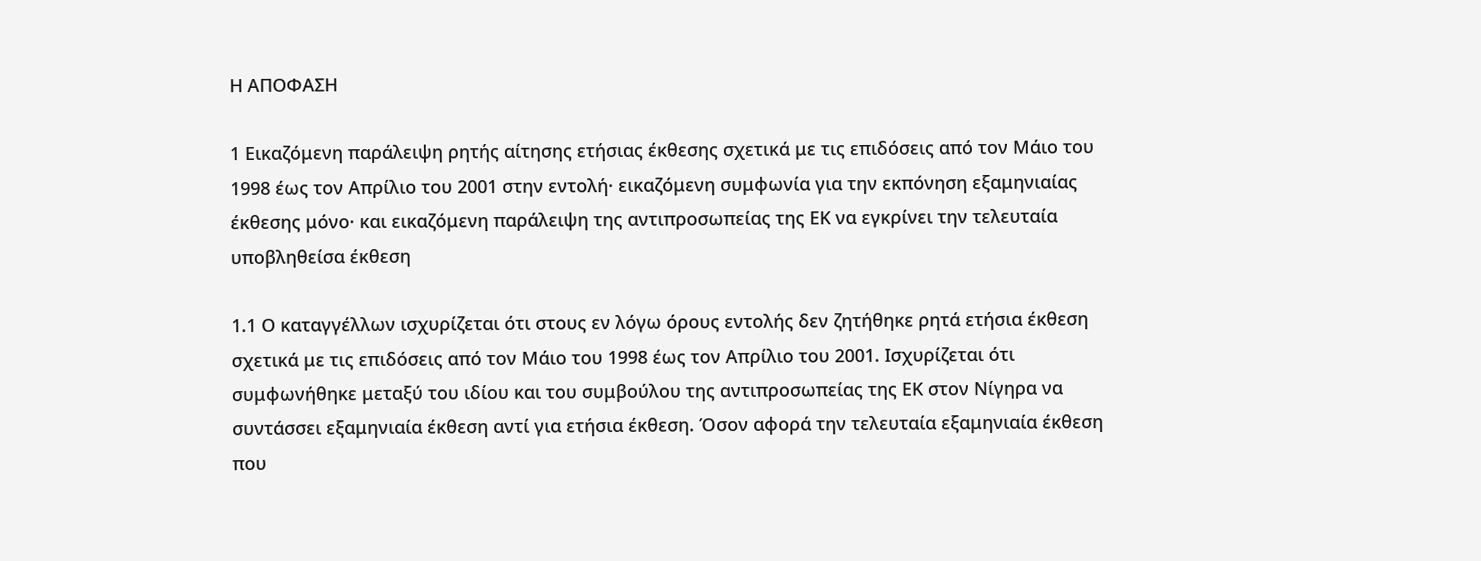Η ΑΠΟΦΑΣΗ

1 Εικαζόμενη παράλειψη ρητής αίτησης ετήσιας έκθεσης σχετικά με τις επιδόσεις από τον Μάιο του 1998 έως τον Απρίλιο του 2001 στην εντολή· εικαζόμενη συμφωνία για την εκπόνηση εξαμηνιαίας έκθεσης μόνο· και εικαζόμενη παράλειψη της αντιπροσωπείας της ΕΚ να εγκρίνει την τελευταία υποβληθείσα έκθεση

1.1 Ο καταγγέλλων ισχυρίζεται ότι στους εν λόγω όρους εντολής δεν ζητήθηκε ρητά ετήσια έκθεση σχετικά με τις επιδόσεις από τον Μάιο του 1998 έως τον Απρίλιο του 2001. Ισχυρίζεται ότι συμφωνήθηκε μεταξύ του ιδίου και του συμβούλου της αντιπροσωπείας της ΕΚ στον Νίγηρα να συντάσσει εξαμηνιαία έκθεση αντί για ετήσια έκθεση. Όσον αφορά την τελευταία εξαμηνιαία έκθεση που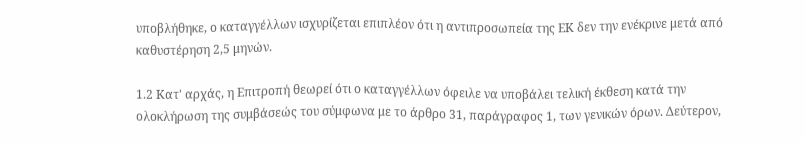υποβλήθηκε, ο καταγγέλλων ισχυρίζεται επιπλέον ότι η αντιπροσωπεία της ΕΚ δεν την ενέκρινε μετά από καθυστέρηση 2,5 μηνών.

1.2 Κατ' αρχάς, η Επιτροπή θεωρεί ότι ο καταγγέλλων όφειλε να υποβάλει τελική έκθεση κατά την ολοκλήρωση της συμβάσεώς του σύμφωνα με το άρθρο 31, παράγραφος 1, των γενικών όρων. Δεύτερον,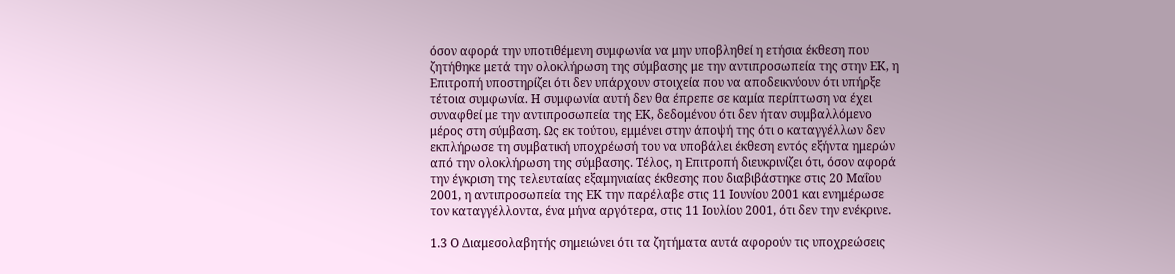όσον αφορά την υποτιθέμενη συμφωνία να μην υποβληθεί η ετήσια έκθεση που ζητήθηκε μετά την ολοκλήρωση της σύμβασης με την αντιπροσωπεία της στην ΕΚ, η Επιτροπή υποστηρίζει ότι δεν υπάρχουν στοιχεία που να αποδεικνύουν ότι υπήρξε τέτοια συμφωνία. Η συμφωνία αυτή δεν θα έπρεπε σε καμία περίπτωση να έχει συναφθεί με την αντιπροσωπεία της ΕΚ, δεδομένου ότι δεν ήταν συμβαλλόμενο μέρος στη σύμβαση. Ως εκ τούτου, εμμένει στην άποψή της ότι ο καταγγέλλων δεν εκπλήρωσε τη συμβατική υποχρέωσή του να υποβάλει έκθεση εντός εξήντα ημερών από την ολοκλήρωση της σύμβασης. Τέλος, η Επιτροπή διευκρινίζει ότι, όσον αφορά την έγκριση της τελευταίας εξαμηνιαίας έκθεσης που διαβιβάστηκε στις 20 Μαΐου 2001, η αντιπροσωπεία της ΕΚ την παρέλαβε στις 11 Ιουνίου 2001 και ενημέρωσε τον καταγγέλλοντα, ένα μήνα αργότερα, στις 11 Ιουλίου 2001, ότι δεν την ενέκρινε.

1.3 Ο Διαμεσολαβητής σημειώνει ότι τα ζητήματα αυτά αφορούν τις υποχρεώσεις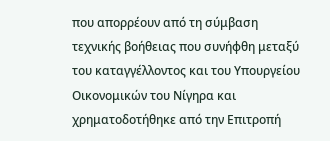που απορρέουν από τη σύμβαση τεχνικής βοήθειας που συνήφθη μεταξύ του καταγγέλλοντος και του Υπουργείου Οικονομικών του Νίγηρα και χρηματοδοτήθηκε από την Επιτροπή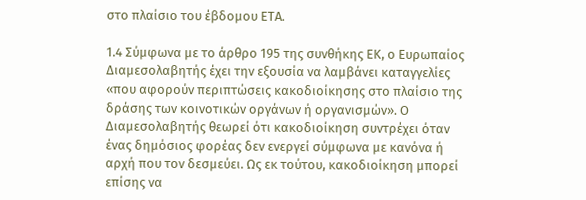στο πλαίσιο του έβδομου ΕΤΑ.

1.4 Σύμφωνα με το άρθρο 195 της συνθήκης ΕΚ, ο Ευρωπαίος Διαμεσολαβητής έχει την εξουσία να λαμβάνει καταγγελίες «που αφορούν περιπτώσεις κακοδιοίκησης στο πλαίσιο της δράσης των κοινοτικών οργάνων ή οργανισμών». Ο Διαμεσολαβητής θεωρεί ότι κακοδιοίκηση συντρέχει όταν ένας δημόσιος φορέας δεν ενεργεί σύμφωνα με κανόνα ή αρχή που τον δεσμεύει. Ως εκ τούτου, κακοδιοίκηση μπορεί επίσης να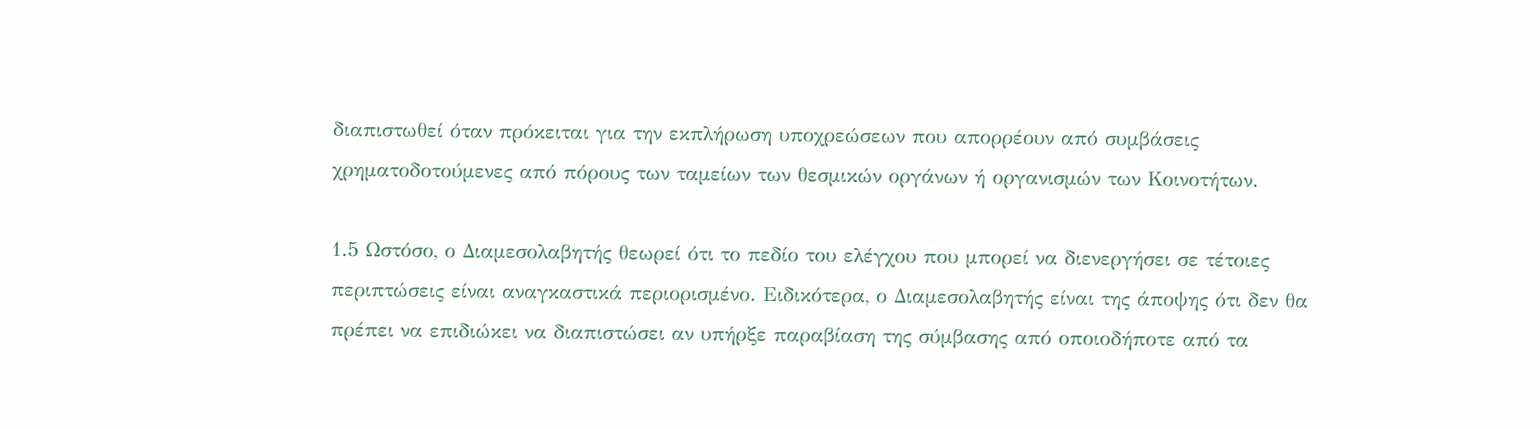διαπιστωθεί όταν πρόκειται για την εκπλήρωση υποχρεώσεων που απορρέουν από συμβάσεις χρηματοδοτούμενες από πόρους των ταμείων των θεσμικών οργάνων ή οργανισμών των Κοινοτήτων.

1.5 Ωστόσο, ο Διαμεσολαβητής θεωρεί ότι το πεδίο του ελέγχου που μπορεί να διενεργήσει σε τέτοιες περιπτώσεις είναι αναγκαστικά περιορισμένο. Ειδικότερα, ο Διαμεσολαβητής είναι της άποψης ότι δεν θα πρέπει να επιδιώκει να διαπιστώσει αν υπήρξε παραβίαση της σύμβασης από οποιοδήποτε από τα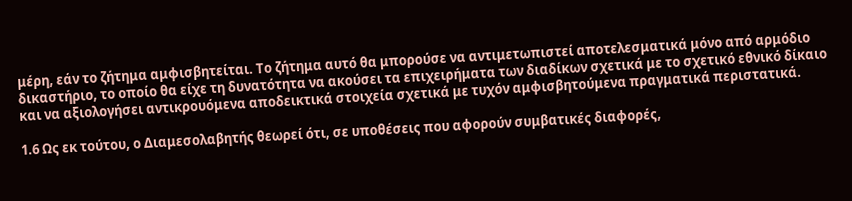μέρη, εάν το ζήτημα αμφισβητείται. Το ζήτημα αυτό θα μπορούσε να αντιμετωπιστεί αποτελεσματικά μόνο από αρμόδιο δικαστήριο, το οποίο θα είχε τη δυνατότητα να ακούσει τα επιχειρήματα των διαδίκων σχετικά με το σχετικό εθνικό δίκαιο και να αξιολογήσει αντικρουόμενα αποδεικτικά στοιχεία σχετικά με τυχόν αμφισβητούμενα πραγματικά περιστατικά.

1.6 Ως εκ τούτου, ο Διαμεσολαβητής θεωρεί ότι, σε υποθέσεις που αφορούν συμβατικές διαφορές,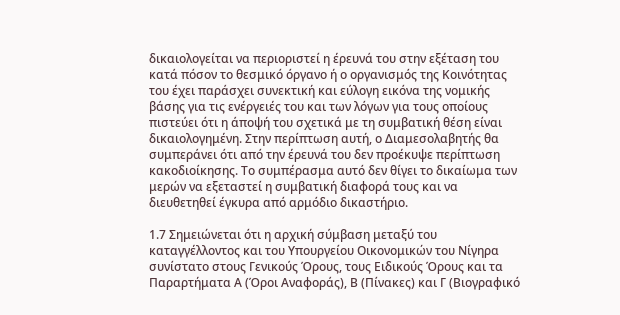δικαιολογείται να περιοριστεί η έρευνά του στην εξέταση του κατά πόσον το θεσμικό όργανο ή ο οργανισμός της Κοινότητας του έχει παράσχει συνεκτική και εύλογη εικόνα της νομικής βάσης για τις ενέργειές του και των λόγων για τους οποίους πιστεύει ότι η άποψή του σχετικά με τη συμβατική θέση είναι δικαιολογημένη. Στην περίπτωση αυτή, ο Διαμεσολαβητής θα συμπεράνει ότι από την έρευνά του δεν προέκυψε περίπτωση κακοδιοίκησης. Το συμπέρασμα αυτό δεν θίγει το δικαίωμα των μερών να εξεταστεί η συμβατική διαφορά τους και να διευθετηθεί έγκυρα από αρμόδιο δικαστήριο.

1.7 Σημειώνεται ότι η αρχική σύμβαση μεταξύ του καταγγέλλοντος και του Υπουργείου Οικονομικών του Νίγηρα συνίστατο στους Γενικούς Όρους, τους Ειδικούς Όρους και τα Παραρτήματα Α (Όροι Αναφοράς), Β (Πίνακες) και Γ (Βιογραφικό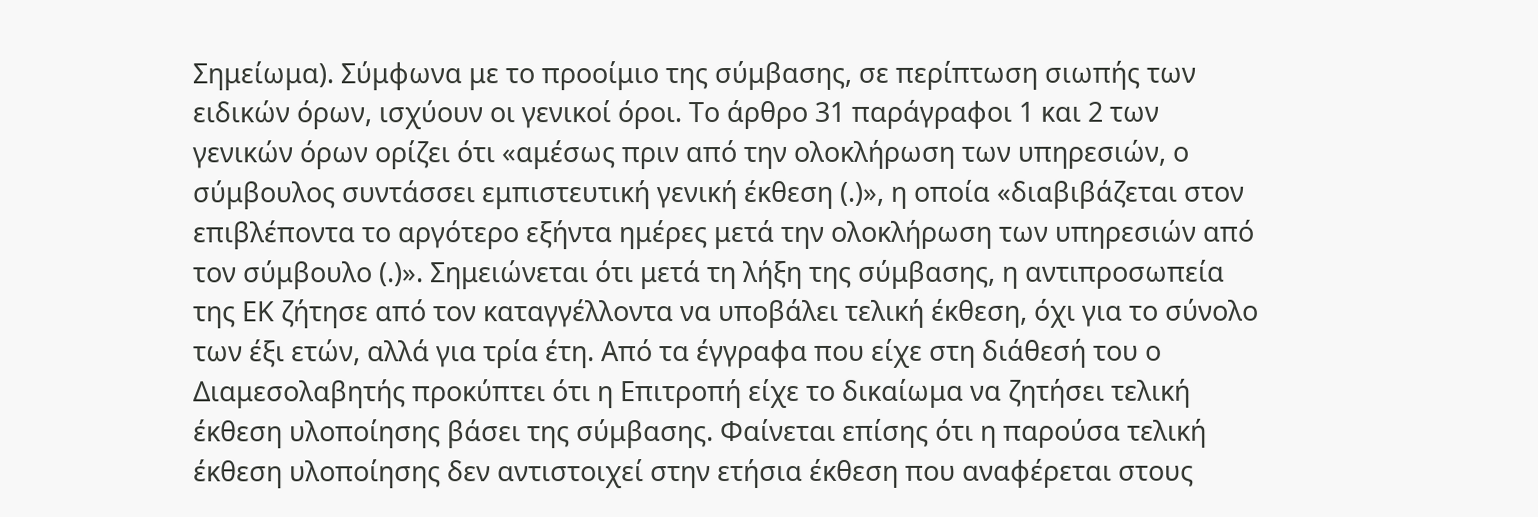Σημείωμα). Σύμφωνα με το προοίμιο της σύμβασης, σε περίπτωση σιωπής των ειδικών όρων, ισχύουν οι γενικοί όροι. Το άρθρο 31 παράγραφοι 1 και 2 των γενικών όρων ορίζει ότι «αμέσως πριν από την ολοκλήρωση των υπηρεσιών, ο σύμβουλος συντάσσει εμπιστευτική γενική έκθεση (.)», η οποία «διαβιβάζεται στον επιβλέποντα το αργότερο εξήντα ημέρες μετά την ολοκλήρωση των υπηρεσιών από τον σύμβουλο (.)». Σημειώνεται ότι μετά τη λήξη της σύμβασης, η αντιπροσωπεία της ΕΚ ζήτησε από τον καταγγέλλοντα να υποβάλει τελική έκθεση, όχι για το σύνολο των έξι ετών, αλλά για τρία έτη. Από τα έγγραφα που είχε στη διάθεσή του ο Διαμεσολαβητής προκύπτει ότι η Επιτροπή είχε το δικαίωμα να ζητήσει τελική έκθεση υλοποίησης βάσει της σύμβασης. Φαίνεται επίσης ότι η παρούσα τελική έκθεση υλοποίησης δεν αντιστοιχεί στην ετήσια έκθεση που αναφέρεται στους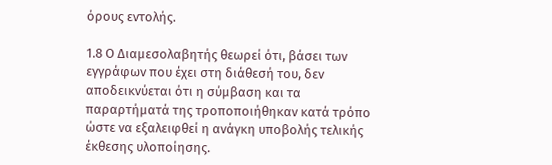όρους εντολής.

1.8 Ο Διαμεσολαβητής θεωρεί ότι, βάσει των εγγράφων που έχει στη διάθεσή του, δεν αποδεικνύεται ότι η σύμβαση και τα παραρτήματά της τροποποιήθηκαν κατά τρόπο ώστε να εξαλειφθεί η ανάγκη υποβολής τελικής έκθεσης υλοποίησης.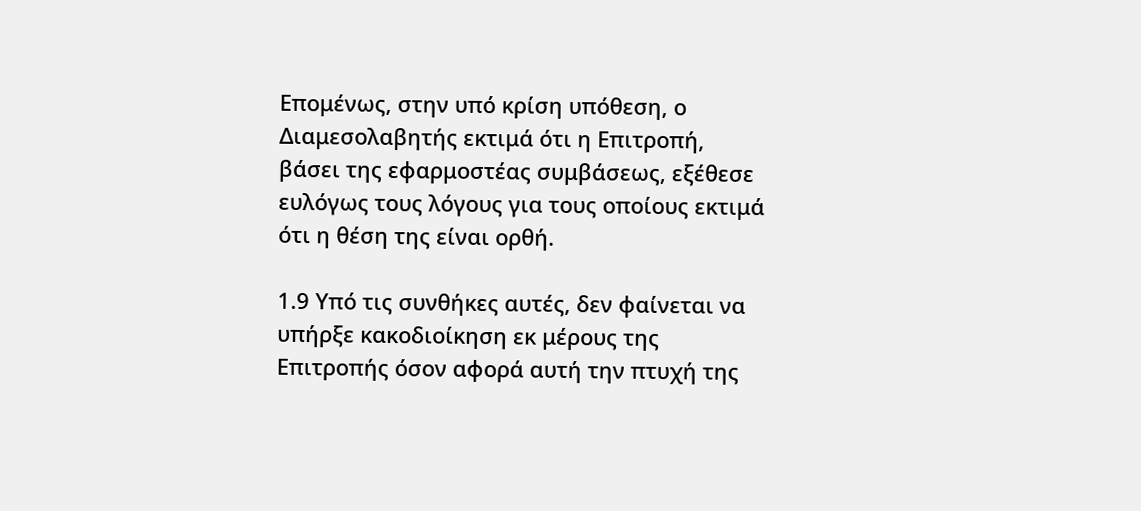Επομένως, στην υπό κρίση υπόθεση, ο Διαμεσολαβητής εκτιμά ότι η Επιτροπή, βάσει της εφαρμοστέας συμβάσεως, εξέθεσε ευλόγως τους λόγους για τους οποίους εκτιμά ότι η θέση της είναι ορθή.

1.9 Υπό τις συνθήκες αυτές, δεν φαίνεται να υπήρξε κακοδιοίκηση εκ μέρους της Επιτροπής όσον αφορά αυτή την πτυχή της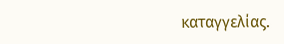καταγγελίας.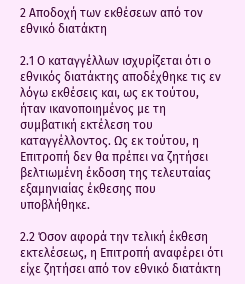2 Αποδοχή των εκθέσεων από τον εθνικό διατάκτη

2.1 Ο καταγγέλλων ισχυρίζεται ότι ο εθνικός διατάκτης αποδέχθηκε τις εν λόγω εκθέσεις και, ως εκ τούτου, ήταν ικανοποιημένος με τη συμβατική εκτέλεση του καταγγέλλοντος. Ως εκ τούτου, η Επιτροπή δεν θα πρέπει να ζητήσει βελτιωμένη έκδοση της τελευταίας εξαμηνιαίας έκθεσης που υποβλήθηκε.

2.2 Όσον αφορά την τελική έκθεση εκτελέσεως, η Επιτροπή αναφέρει ότι είχε ζητήσει από τον εθνικό διατάκτη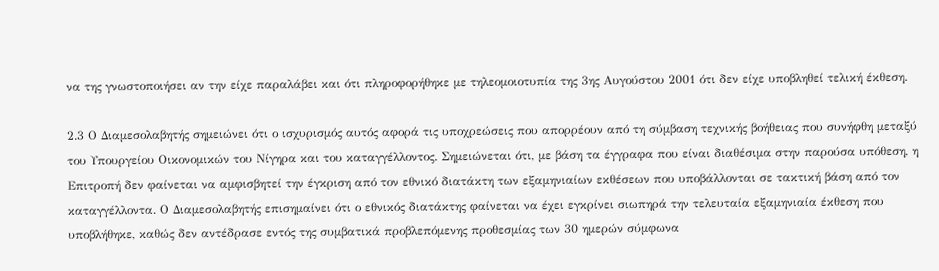να της γνωστοποιήσει αν την είχε παραλάβει και ότι πληροφορήθηκε με τηλεομοιοτυπία της 3ης Αυγούστου 2001 ότι δεν είχε υποβληθεί τελική έκθεση.

2.3 Ο Διαμεσολαβητής σημειώνει ότι ο ισχυρισμός αυτός αφορά τις υποχρεώσεις που απορρέουν από τη σύμβαση τεχνικής βοήθειας που συνήφθη μεταξύ του Υπουργείου Οικονομικών του Νίγηρα και του καταγγέλλοντος. Σημειώνεται ότι, με βάση τα έγγραφα που είναι διαθέσιμα στην παρούσα υπόθεση, η Επιτροπή δεν φαίνεται να αμφισβητεί την έγκριση από τον εθνικό διατάκτη των εξαμηνιαίων εκθέσεων που υποβάλλονται σε τακτική βάση από τον καταγγέλλοντα. Ο Διαμεσολαβητής επισημαίνει ότι ο εθνικός διατάκτης φαίνεται να έχει εγκρίνει σιωπηρά την τελευταία εξαμηνιαία έκθεση που υποβλήθηκε, καθώς δεν αντέδρασε εντός της συμβατικά προβλεπόμενης προθεσμίας των 30 ημερών σύμφωνα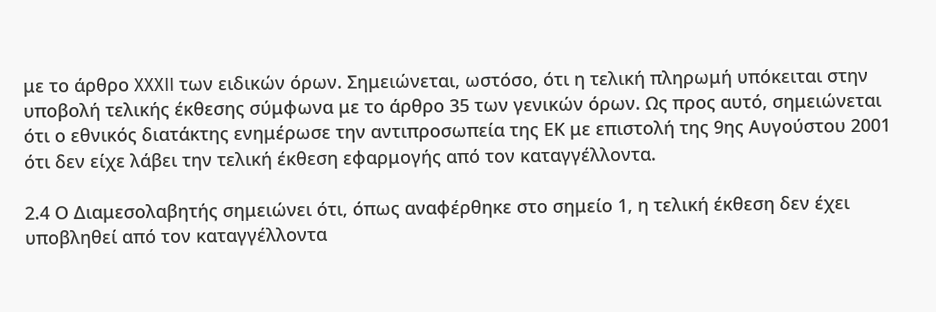με το άρθρο XXXII των ειδικών όρων. Σημειώνεται, ωστόσο, ότι η τελική πληρωμή υπόκειται στην υποβολή τελικής έκθεσης σύμφωνα με το άρθρο 35 των γενικών όρων. Ως προς αυτό, σημειώνεται ότι ο εθνικός διατάκτης ενημέρωσε την αντιπροσωπεία της ΕΚ με επιστολή της 9ης Αυγούστου 2001 ότι δεν είχε λάβει την τελική έκθεση εφαρμογής από τον καταγγέλλοντα.

2.4 Ο Διαμεσολαβητής σημειώνει ότι, όπως αναφέρθηκε στο σημείο 1, η τελική έκθεση δεν έχει υποβληθεί από τον καταγγέλλοντα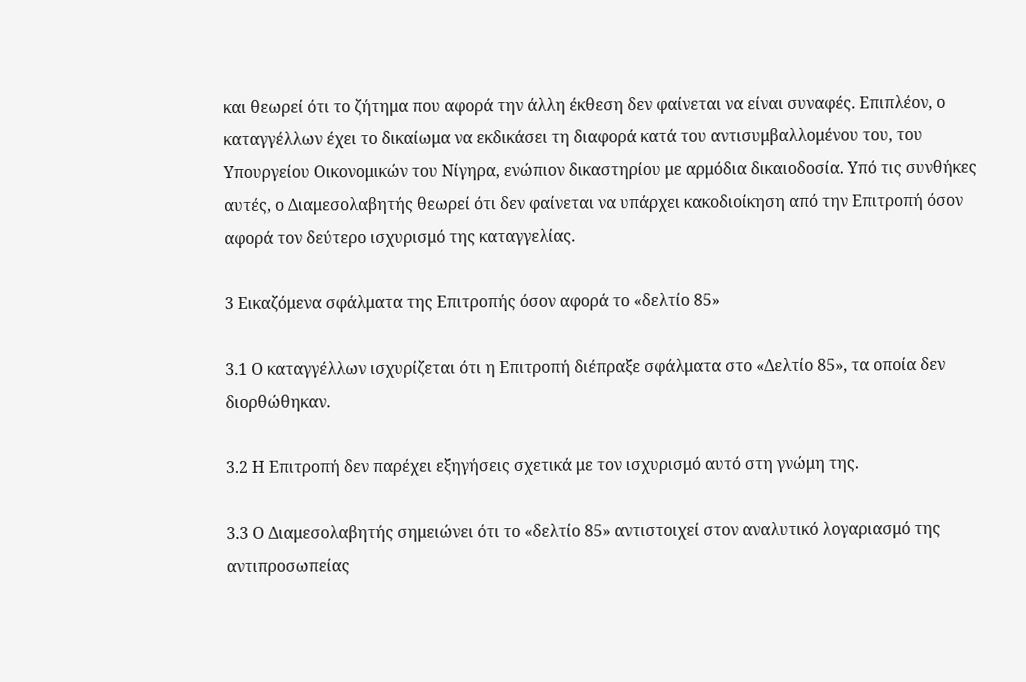και θεωρεί ότι το ζήτημα που αφορά την άλλη έκθεση δεν φαίνεται να είναι συναφές. Επιπλέον, ο καταγγέλλων έχει το δικαίωμα να εκδικάσει τη διαφορά κατά του αντισυμβαλλομένου του, του Υπουργείου Οικονομικών του Νίγηρα, ενώπιον δικαστηρίου με αρμόδια δικαιοδοσία. Υπό τις συνθήκες αυτές, ο Διαμεσολαβητής θεωρεί ότι δεν φαίνεται να υπάρχει κακοδιοίκηση από την Επιτροπή όσον αφορά τον δεύτερο ισχυρισμό της καταγγελίας.

3 Εικαζόμενα σφάλματα της Επιτροπής όσον αφορά το «δελτίο 85»

3.1 Ο καταγγέλλων ισχυρίζεται ότι η Επιτροπή διέπραξε σφάλματα στο «Δελτίο 85», τα οποία δεν διορθώθηκαν.

3.2 Η Επιτροπή δεν παρέχει εξηγήσεις σχετικά με τον ισχυρισμό αυτό στη γνώμη της.

3.3 Ο Διαμεσολαβητής σημειώνει ότι το «δελτίο 85» αντιστοιχεί στον αναλυτικό λογαριασμό της αντιπροσωπείας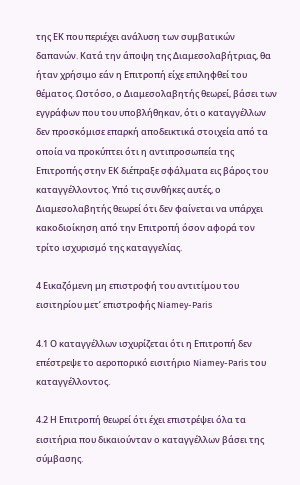της ΕΚ που περιέχει ανάλυση των συμβατικών δαπανών. Κατά την άποψη της Διαμεσολαβήτριας, θα ήταν χρήσιμο εάν η Επιτροπή είχε επιληφθεί του θέματος. Ωστόσο, ο Διαμεσολαβητής θεωρεί, βάσει των εγγράφων που του υποβλήθηκαν, ότι ο καταγγέλλων δεν προσκόμισε επαρκή αποδεικτικά στοιχεία από τα οποία να προκύπτει ότι η αντιπροσωπεία της Επιτροπής στην ΕΚ διέπραξε σφάλματα εις βάρος του καταγγέλλοντος. Υπό τις συνθήκες αυτές, ο Διαμεσολαβητής θεωρεί ότι δεν φαίνεται να υπάρχει κακοδιοίκηση από την Επιτροπή όσον αφορά τον τρίτο ισχυρισμό της καταγγελίας.

4 Εικαζόμενη μη επιστροφή του αντιτίμου του εισιτηρίου μετ’ επιστροφής Niamey-Paris

4.1 Ο καταγγέλλων ισχυρίζεται ότι η Επιτροπή δεν επέστρεψε το αεροπορικό εισιτήριο Niamey-Paris του καταγγέλλοντος.

4.2 Η Επιτροπή θεωρεί ότι έχει επιστρέψει όλα τα εισιτήρια που δικαιούνταν ο καταγγέλλων βάσει της σύμβασης.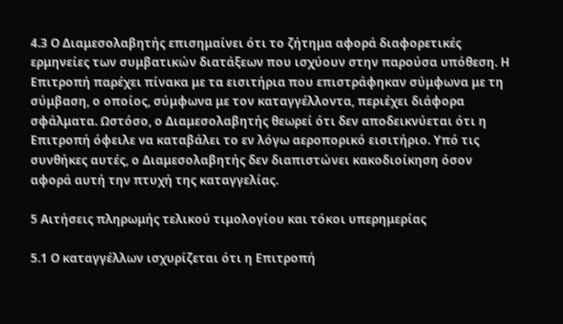4.3 Ο Διαμεσολαβητής επισημαίνει ότι το ζήτημα αφορά διαφορετικές ερμηνείες των συμβατικών διατάξεων που ισχύουν στην παρούσα υπόθεση. Η Επιτροπή παρέχει πίνακα με τα εισιτήρια που επιστράφηκαν σύμφωνα με τη σύμβαση, ο οποίος, σύμφωνα με τον καταγγέλλοντα, περιέχει διάφορα σφάλματα. Ωστόσο, ο Διαμεσολαβητής θεωρεί ότι δεν αποδεικνύεται ότι η Επιτροπή όφειλε να καταβάλει το εν λόγω αεροπορικό εισιτήριο. Υπό τις συνθήκες αυτές, ο Διαμεσολαβητής δεν διαπιστώνει κακοδιοίκηση όσον αφορά αυτή την πτυχή της καταγγελίας.

5 Αιτήσεις πληρωμής τελικού τιμολογίου και τόκοι υπερημερίας

5.1 Ο καταγγέλλων ισχυρίζεται ότι η Επιτροπή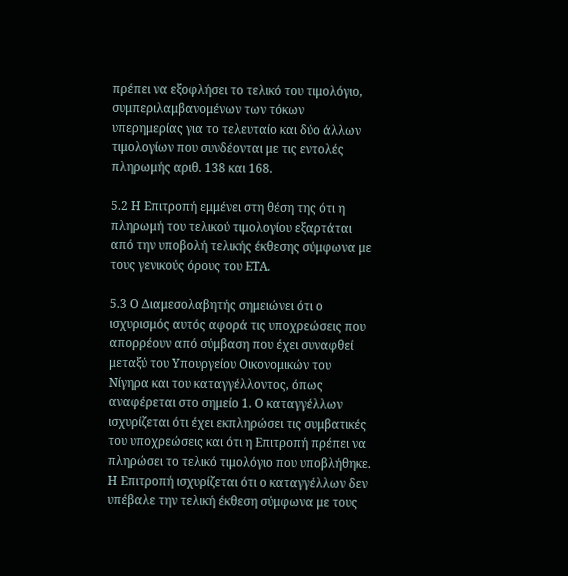πρέπει να εξοφλήσει το τελικό του τιμολόγιο, συμπεριλαμβανομένων των τόκων υπερημερίας για το τελευταίο και δύο άλλων τιμολογίων που συνδέονται με τις εντολές πληρωμής αριθ. 138 και 168.

5.2 Η Επιτροπή εμμένει στη θέση της ότι η πληρωμή του τελικού τιμολογίου εξαρτάται από την υποβολή τελικής έκθεσης σύμφωνα με τους γενικούς όρους του ΕΤΑ.

5.3 Ο Διαμεσολαβητής σημειώνει ότι ο ισχυρισμός αυτός αφορά τις υποχρεώσεις που απορρέουν από σύμβαση που έχει συναφθεί μεταξύ του Υπουργείου Οικονομικών του Νίγηρα και του καταγγέλλοντος, όπως αναφέρεται στο σημείο 1. Ο καταγγέλλων ισχυρίζεται ότι έχει εκπληρώσει τις συμβατικές του υποχρεώσεις και ότι η Επιτροπή πρέπει να πληρώσει το τελικό τιμολόγιο που υποβλήθηκε. Η Επιτροπή ισχυρίζεται ότι ο καταγγέλλων δεν υπέβαλε την τελική έκθεση σύμφωνα με τους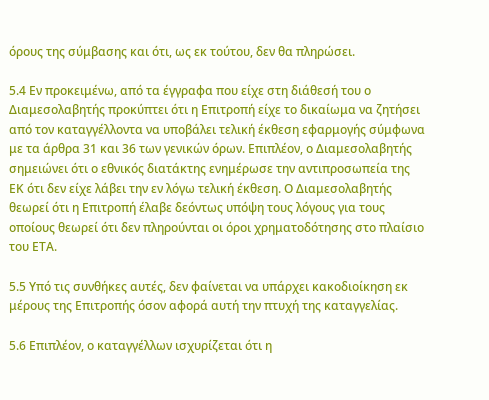όρους της σύμβασης και ότι, ως εκ τούτου, δεν θα πληρώσει.

5.4 Εν προκειμένω, από τα έγγραφα που είχε στη διάθεσή του ο Διαμεσολαβητής προκύπτει ότι η Επιτροπή είχε το δικαίωμα να ζητήσει από τον καταγγέλλοντα να υποβάλει τελική έκθεση εφαρμογής σύμφωνα με τα άρθρα 31 και 36 των γενικών όρων. Επιπλέον, ο Διαμεσολαβητής σημειώνει ότι ο εθνικός διατάκτης ενημέρωσε την αντιπροσωπεία της ΕΚ ότι δεν είχε λάβει την εν λόγω τελική έκθεση. Ο Διαμεσολαβητής θεωρεί ότι η Επιτροπή έλαβε δεόντως υπόψη τους λόγους για τους οποίους θεωρεί ότι δεν πληρούνται οι όροι χρηματοδότησης στο πλαίσιο του ΕΤΑ.

5.5 Υπό τις συνθήκες αυτές, δεν φαίνεται να υπάρχει κακοδιοίκηση εκ μέρους της Επιτροπής όσον αφορά αυτή την πτυχή της καταγγελίας.

5.6 Επιπλέον, ο καταγγέλλων ισχυρίζεται ότι η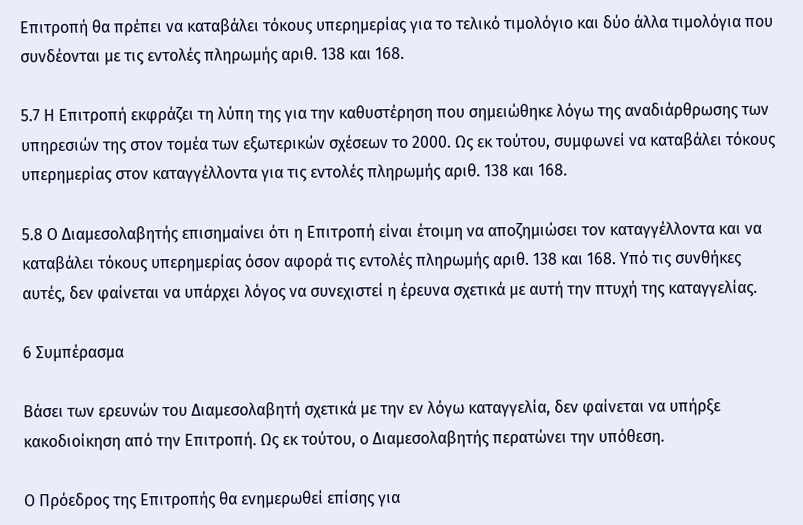Επιτροπή θα πρέπει να καταβάλει τόκους υπερημερίας για το τελικό τιμολόγιο και δύο άλλα τιμολόγια που συνδέονται με τις εντολές πληρωμής αριθ. 138 και 168.

5.7 Η Επιτροπή εκφράζει τη λύπη της για την καθυστέρηση που σημειώθηκε λόγω της αναδιάρθρωσης των υπηρεσιών της στον τομέα των εξωτερικών σχέσεων το 2000. Ως εκ τούτου, συμφωνεί να καταβάλει τόκους υπερημερίας στον καταγγέλλοντα για τις εντολές πληρωμής αριθ. 138 και 168.

5.8 Ο Διαμεσολαβητής επισημαίνει ότι η Επιτροπή είναι έτοιμη να αποζημιώσει τον καταγγέλλοντα και να καταβάλει τόκους υπερημερίας όσον αφορά τις εντολές πληρωμής αριθ. 138 και 168. Υπό τις συνθήκες αυτές, δεν φαίνεται να υπάρχει λόγος να συνεχιστεί η έρευνα σχετικά με αυτή την πτυχή της καταγγελίας.

6 Συμπέρασμα

Βάσει των ερευνών του Διαμεσολαβητή σχετικά με την εν λόγω καταγγελία, δεν φαίνεται να υπήρξε κακοδιοίκηση από την Επιτροπή. Ως εκ τούτου, ο Διαμεσολαβητής περατώνει την υπόθεση.

Ο Πρόεδρος της Επιτροπής θα ενημερωθεί επίσης για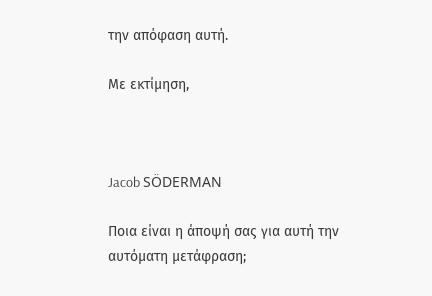την απόφαση αυτή.

Με εκτίμηση,



Jacob SÖDERMAN

Ποια είναι η άποψή σας για αυτή την αυτόματη μετάφραση;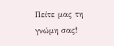Πείτε μας τη γνώμη σας!